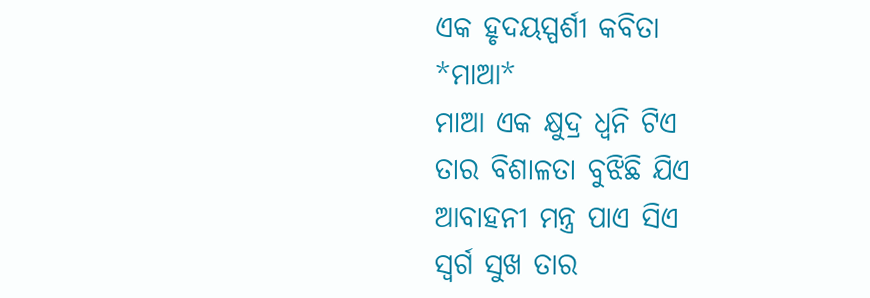ଏକ ହୃଦୟସ୍ପର୍ଶୀ କବିତା
*ମାଆ*
ମାଆ ଏକ କ୍ଷୁଦ୍ର ଧ୍ଵନି ଟିଏ
ତାର ବିଶାଳତା ବୁଝିଛି ଯିଏ
ଆବାହନୀ ମନ୍ତ୍ର ପାଏ ସିଏ
ସ୍ଵର୍ଗ ସୁଖ ତାର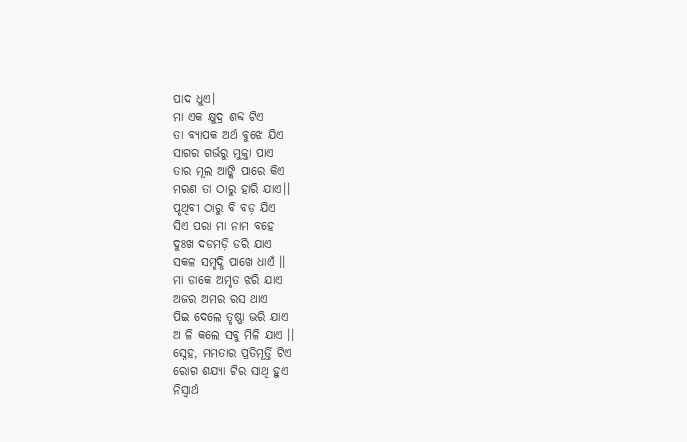ପାଦ ଧୁଏ।
ମା ଏକ କ୍ଷୁଦ୍ର ଶବ୍ଦ ଟିଏ
ତା ବ୍ୟାପକ ଅର୍ଥ ବୁଝେ ଯିଏ
ସାଗର ଗର୍ଭରୁ ମୁକ୍ତା ପାଏ
ତାର ମୂଲ ଆଙ୍କି ପାରେ କିଏ
ମରଣ ତା ଠାରୁ ହାରି ଯାଏ।।
ପୃଥିବୀ ଠାରୁ ବି ବଡ଼ ଯିଏ
ସିଏ ପରା ମା ନାମ ବହେ
ଦୁଃଖ ଦଡମଡ଼ି ଡରି ଯାଏ
ସକଳ ସମୃଦ୍ଧି ପାଖେ ଧାଏଁ ।।
ମା ଡାକେ ଅମୃତ ଝରି ଯାଏ
ଅଜର ଅମର ରସ ଥାଏ
ପିଇ ଦେଲେ ତୃଷ୍ଣା ଭରି ଯାଏ
ଅ ଳି କଲେ ସବୁ ମିଳି ଯାଏ ।।
ସ୍ନେହ, ମମତାର ପ୍ରତିମୂର୍ତ୍ତି ଟିଏ
ରୋଗ ଶଯ୍ୟା ଟିର ସାଥି ହୁଏ
ନିସ୍ୱାର୍ଥ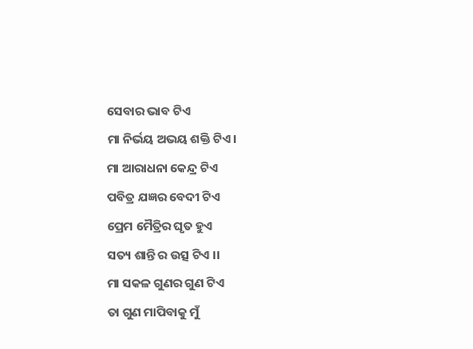ସେବାର ଭାବ ଟିଏ
ମା ନିର୍ଭୟ ଅଭୟ ଶକ୍ତି ଟିଏ।
ମା ଆରାଧନା କେନ୍ଦ୍ର ଟିଏ
ପବିତ୍ର ଯଜ୍ଞର ବେଦୀ ଟିଏ
ପ୍ରେମ ମୈତ୍ରିର ଘୃତ ହୁଏ
ସତ୍ୟ ଶାନ୍ତି ର ଉତ୍ସ ଟିଏ ।।
ମା ସକଳ ଗୁଣର ଗୁଣ ଟିଏ
ତା ଗୁଣ ମାପିବାକୁ ମୁଁ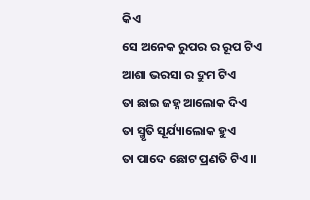କିଏ
ସେ ଅନେକ ରୁପର ର ରୂପ ଟିଏ
ଆଶା ଭରସା ର ଦ୍ରୁମ ଟିଏ
ତା ଛାଇ ଜହ୍ନ ଆଲୋକ ଦିଏ
ତା ସ୍ମୃତି ସୂର୍ଯ୍ୟାଲୋକ ହୁଏ
ତା ପାଦେ ଛୋଟ ପ୍ରଣତି ଟିଏ।।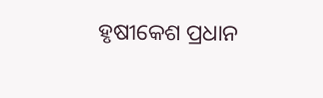ହୃଷୀକେଶ ପ୍ରଧାନ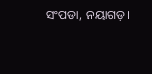ସଂପଡା, ନୟାଗଡ଼।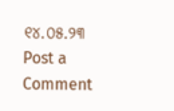୧୪.୦୫.୨୩
Post a Comment